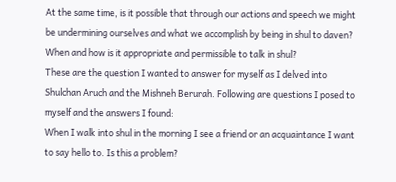At the same time, is it possible that through our actions and speech we might be undermining ourselves and what we accomplish by being in shul to daven? When and how is it appropriate and permissible to talk in shul?
These are the question I wanted to answer for myself as I delved into Shulchan Aruch and the Mishneh Berurah. Following are questions I posed to myself and the answers I found:
When I walk into shul in the morning I see a friend or an acquaintance I want to say hello to. Is this a problem?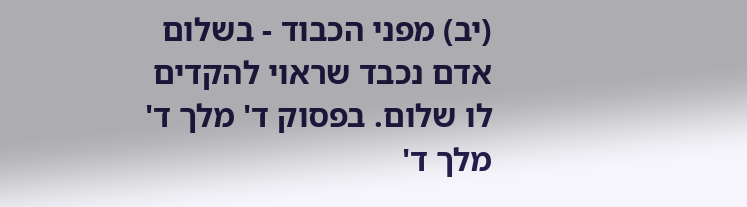(יב) מפני הכבוד - בשלום אדם נכבד שראוי להקדים לו שלום. בפסוק ד' מלך ד' מלך ד'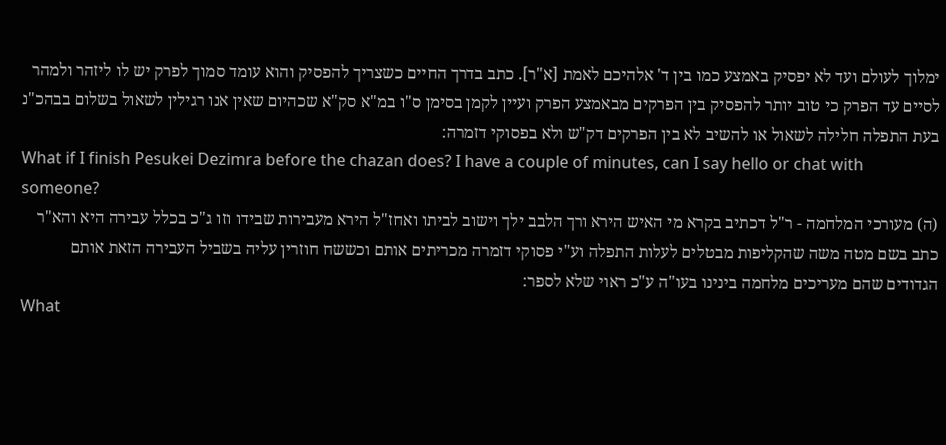ימלוך לעולם ועד לא יפסיק באמצע כמו בין ד' אלהיכם לאמת [א"ר]. כתב בדרך החיים כשצריך להפסיק והוא עומד סמוך לפרק יש לו ליזהר ולמהר לסיים עד הפרק כי טוב יותר להפסיק בין הפרקים מבאמצע הפרק ועיין לקמן בסימן ס"ו במ"א סק"א שכהיום שאין אנו רגילין לשאול בשלום בבהכ"נ בעת התפלה חלילה לשאול או להשיב לא בין הפרקים דק"ש ולא בפסוקי דזמרה:
What if I finish Pesukei Dezimra before the chazan does? I have a couple of minutes, can I say hello or chat with someone?
(ה) מעורכי המלחמה - ר"ל דכתיב בקרא מי האיש הירא ורך הלבב ילך וישוב לביתו ואחז"ל הירא מעבירות שבידו וזו ג"כ בכלל עבירה היא והא"ר כתב בשם מטה משה שהקליפות מבטלים לעלות התפלה וע"י פסוקי דזמרה מכריתים אותם וכששח חוזרין עליה בשביל העבירה הזאת אותם הגדודים שהם מעריכים מלחמה בינינו בעו"ה ע"כ ראוי שלא לספר:
What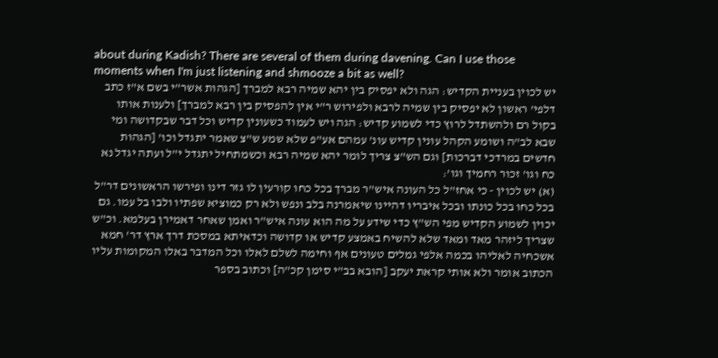about during Kadish? There are several of them during davening. Can I use those moments when I'm just listening and shmooze a bit as well?
יש לכוין בעניית הקדיש: הגה ולא יפסיק בין יהא שמיה רבא למברך [הגהות אשר"י בשם א"ז כתב דלפי' ראשון לא יפסיק בין שמיה לרבא ולפירוש ר"י אין להפסיק בין רבא למברך] ולענות אותו בקול רם ולהשתדל לרוץ כדי לשמוע קדיש: הגה ויש לעמוד כשעונין קדיש וכל דבר שבקדושה ומי שבא לב"ה ושומע הקהל עונין קדיש עונ' עמהם אע"פ שלא שמע ש"צ שאמר יתגדל וכו' [הגהות חדשים במרדכי דברכות] וגם הש"צ צריך לומר יהא שמיה רבא וכשמתחיל יתגדל י"ל ועתה יגדל נא כח וגו' זכור רחמיך וגו':
(א) יש לכוין - כי אחז"ל כל העונה איש"ר מברך בכל כחו קורעין לו גזר דינו ופירשו הראשונים דר"ל בכל כחו בכל כונתו ובכל איבריו דהיינו שיאמרנה בלב ונפש ולא רק כמוציא שפתיו ולבו בל עמו. גם יכוין לשמוע הקדיש מפי הש"ץ כדי שידע על מה הוא עונה איש"ר ואמן שאחר דאמירן בעלמא. וכ"ש שצריך ליזהר מאד ומאד שלא להשיח באמצע קדיש או קדושה וכדאיתא במסכת דרך ארץ דר' חמא אשכחיה לאליהו בכמה אלפי גמלים טעונים אף וחימה לשלם לאלו וכל המדבר באלו המקומות עליו הכתוב אומר ולא אותי קראת יעקב [הובא בב"י סימן קכ"ה] וכתוב בספר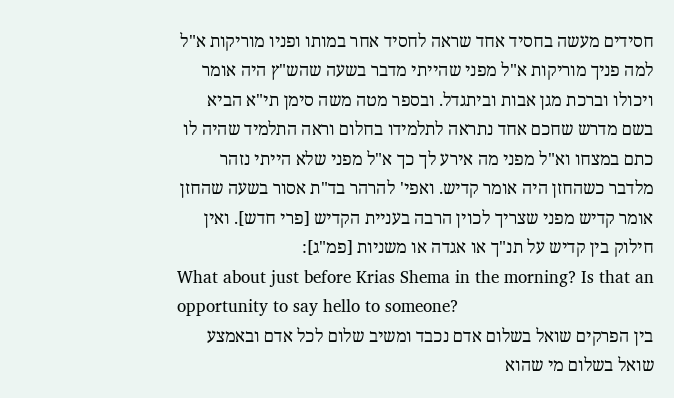חסידים מעשה בחסיד אחד שראה לחסיד אחר במותו ופניו מוריקות א"ל למה פניך מוריקות א"ל מפני שהייתי מדבר בשעה שהש"ץ היה אומר ויכולו וברכת מגן אבות וביתגדל. ובספר מטה משה סימן תי"א הביא בשם מדרש שחכם אחד נתראה לתלמידו בחלום וראה התלמיד שהיה לו כתם במצחו וא"ל מפני מה אירע לך כך א"ל מפני שלא הייתי נזהר מלדבר כשהחזן היה אומר קדיש. ואפי' להרהר בד"ת אסור בשעה שהחזן אומר קדיש מפני שצריך לכוין הרבה בעניית הקדיש [פרי חדש]. ואין חילוק בין קדיש על תנ"ך או אגדה או משניות [פמ"ג]:
What about just before Krias Shema in the morning? Is that an opportunity to say hello to someone?
בין הפרקים שואל בשלום אדם נכבד ומשיב שלום לכל אדם ובאמצע שואל בשלום מי שהוא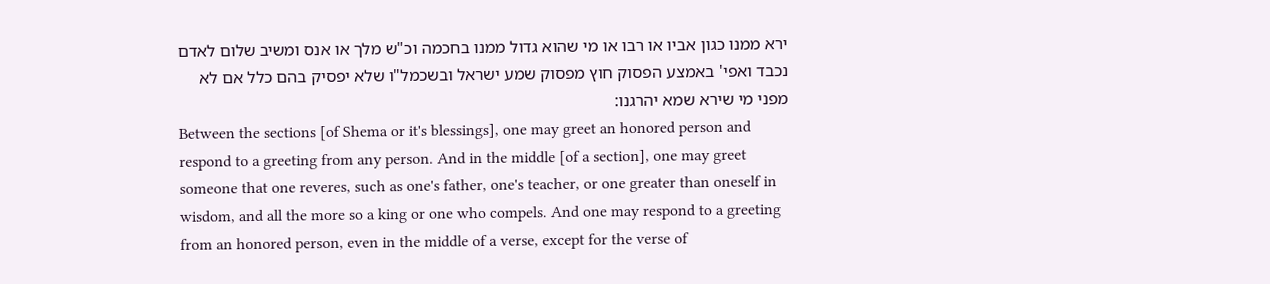ירא ממנו כגון אביו או רבו או מי שהוא גדול ממנו בחכמה וכ"ש מלך או אנס ומשיב שלום לאדם נכבד ואפי' באמצע הפסוק חוץ מפסוק שמע ישראל ובשכמל"ו שלא יפסיק בהם כלל אם לא מפני מי שירא שמא יהרגנו:
Between the sections [of Shema or it's blessings], one may greet an honored person and respond to a greeting from any person. And in the middle [of a section], one may greet someone that one reveres, such as one's father, one's teacher, or one greater than oneself in wisdom, and all the more so a king or one who compels. And one may respond to a greeting from an honored person, even in the middle of a verse, except for the verse of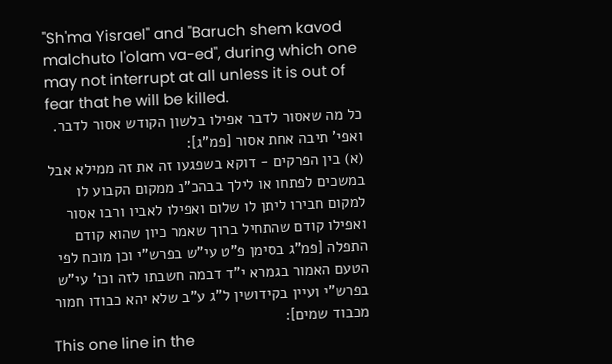"Sh'ma Yisrael" and "Baruch shem kavod malchuto l'olam va-ed", during which one may not interrupt at all unless it is out of fear that he will be killed.
כל מה שאסור לדבר אפילו בלשון הקודש אסור לדבר. ואפי' תיבה אחת אסור [פמ"ג]:
(א) בין הפרקים - דוקא בשפגעו זה את זה ממילא אבל במשכים לפתחו או לילך בבהכ"נ ממקום הקבוע לו למקום חבירו ליתן לו שלום ואפילו לאביו ורבו אסור ואפילו קודם שהתחיל ברוך שאמר כיון שהוא קודם התפלה [פמ"ג בסימן פ"ט עי"ש בפרש"י וכן מוכח לפי הטעם האמור בגמרא י"ד דבמה חשבתו לזה וכו' עי"ש בפרש"י ועיין בקידושין ל"ג ע"ב שלא יהא כבודו חמור מכבוד שמים]:
This one line in the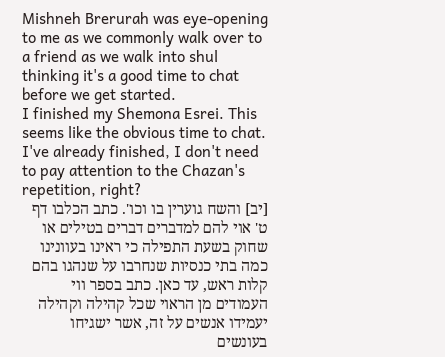Mishneh Brerurah was eye-opening to me as we commonly walk over to a friend as we walk into shul thinking it's a good time to chat before we get started.
I finished my Shemona Esrei. This seems like the obvious time to chat. I've already finished, I don't need to pay attention to the Chazan's repetition, right?
[יב] והשח גוערין בו וכו'. כתב הכלבו דף ט' אוי להם למדברים דברים בטילים או שחוק בשעת התפילה כי ראינו בעוונינו כמה בתי כנסיות שנחרבו על שנהגו בהם קלות ראש, עד כאן. כתב בספר ווי העמודים מן הראוי שכל קהילה וקהילה יעמידו אנשים על זה, אשר ישגיחו בעונשים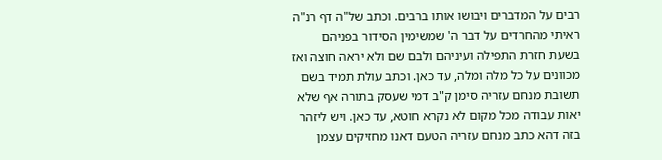רבים על המדברים ויבושו אותו ברבים. וכתב של"ה דף רנ"ה ראיתי מהחרדים על דבר ה' שמשימין הסידור בפניהם בשעת חזרת התפילה ועיניהם ולבם שם ולא יראה חוצה ואז מכוונים על כל מלה ומלה, עד כאן. וכתב עולת תמיד בשם תשובת מנחם עזריה סימן ק"ב דמי שעסק בתורה אף שלא יאות עבודה מכל מקום לא נקרא חוטא, עד כאן. ויש ליזהר בזה דהא כתב מנחם עזריה הטעם דאנו מחזיקים עצמן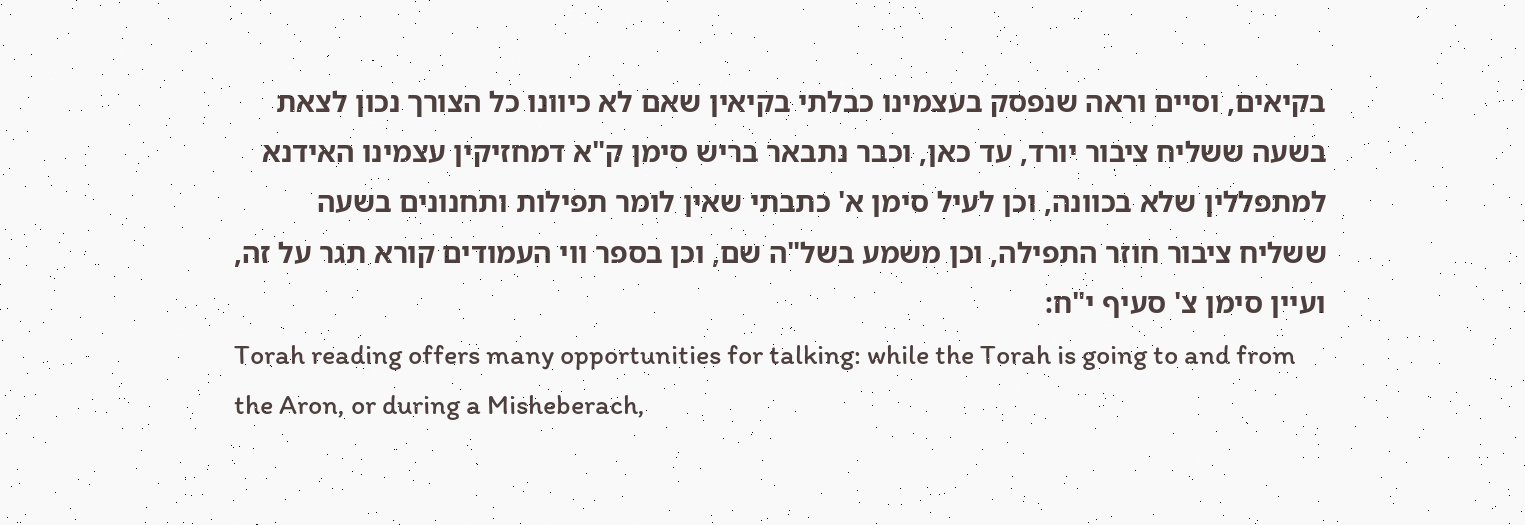בקיאים, וסיים וראה שנפסק בעצמינו כבלתי בקיאין שאם לא כיוונו כל הצורך נכון לצאת בשעה ששליח ציבור יורד, עד כאן, וכבר נתבאר בריש סימן ק"א דמחזיקין עצמינו האידנא למתפללין שלא בכוונה, וכן לעיל סימן א' כתבתי שאין לומר תפילות ותחנונים בשעה ששליח ציבור חוזר התפילה, וכן משמע בשל"ה שם, וכן בספר ווי העמודים קורא תגר על זה, ועיין סימן צ' סעיף י"ח:
Torah reading offers many opportunities for talking: while the Torah is going to and from the Aron, or during a Misheberach,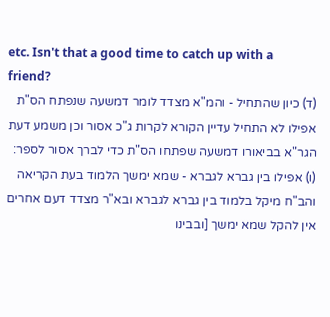etc. Isn't that a good time to catch up with a friend?
(ד) כיון שהתחיל - והמ"א מצדד לומר דמשעה שנפתח הס"ת אפילו לא התחיל עדיין הקורא לקרות ג"כ אסור וכן משמע דעת הגר"א בביאורו דמשעה שפתחו הס"ת כדי לברך אסור לספר:
(ו) אפילו בין גברא לגברא - שמא ימשך הלמוד בעת הקריאה והב"ח מיקל בלמוד בין גברא לגברא ובא"ר מצדד דעם אחרים אין להקל שמא ימשך [ובבינו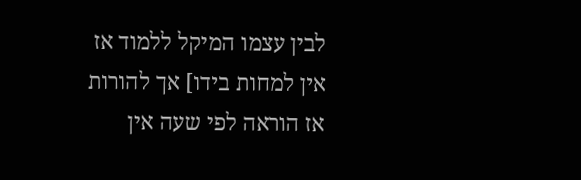לבין עצמו המיקל ללמוד אז אין למחות בידו] אך להורות אז הוראה לפי שעה אין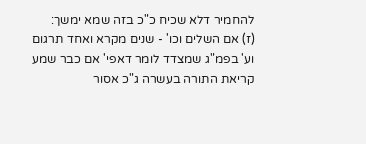להחמיר דלא שכיח כ"כ בזה שמא ימשך:
(ז) אם השלים וכו' - שנים מקרא ואחד תרגום וע' בפמ"ג שמצדד לומר דאפי' אם כבר שמע קריאת התורה בעשרה ג"כ אסור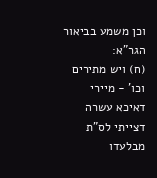וכן משמע בביאור הגר"א:
(ח) ויש מתירים וכו' - מיירי דאיכא עשרה דצייתי לס"ת מבלעדו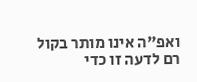ואפ"ה אינו מותר בקול רם לדעה זו כדי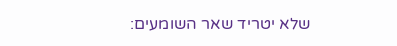שלא יטריד שאר השומעים: